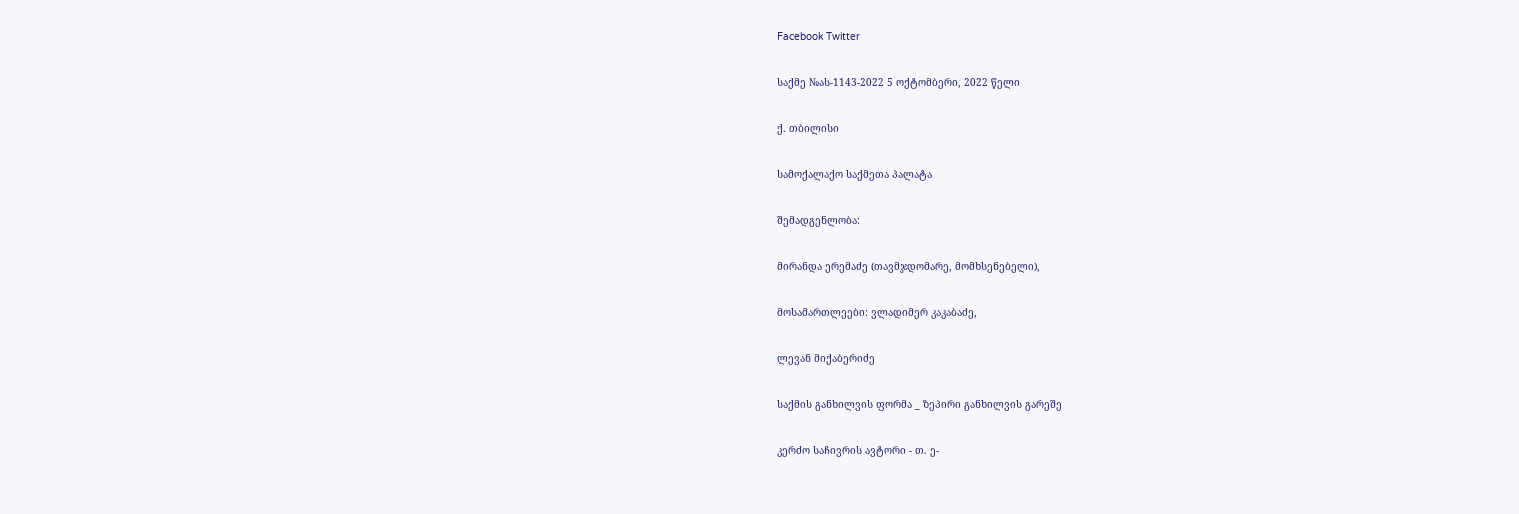Facebook Twitter

საქმე №ას-1143-2022 5 ოქტომბერი, 2022 წელი

ქ. თბილისი

სამოქალაქო საქმეთა პალატა

შემადგენლობა:

მირანდა ერემაძე (თავმჯდომარე, მომხსენებელი),

მოსამართლეები: ვლადიმერ კაკაბაძე,

ლევან მიქაბერიძე

საქმის განხილვის ფორმა _ ზეპირი განხილვის გარეშე

კერძო საჩივრის ავტორი - თ. ე-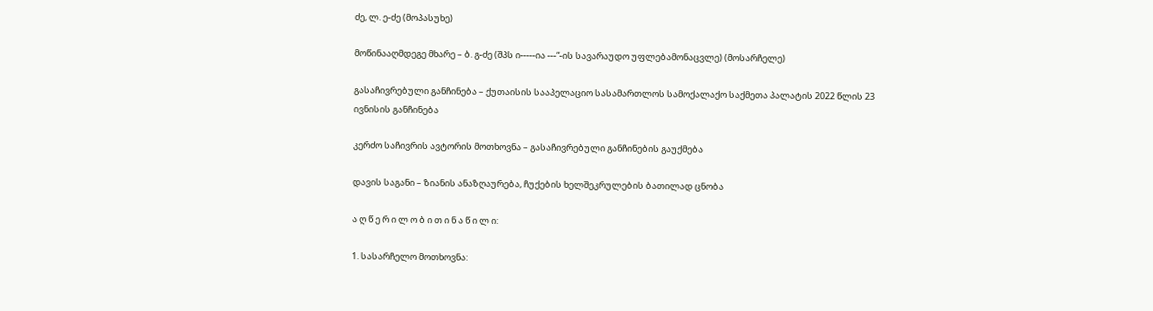ძე, ლ. ე-ძე (მოპასუხე)

მოწინააღმდეგე მხარე – ბ. გ-ძე (შპს ი-----ია ---“-ის სავარაუდო უფლებამონაცვლე) (მოსარჩელე)

გასაჩივრებული განჩინება – ქუთაისის სააპელაციო სასამართლოს სამოქალაქო საქმეთა პალატის 2022 წლის 23 ივნისის განჩინება

კერძო საჩივრის ავტორის მოთხოვნა – გასაჩივრებული განჩინების გაუქმება

დავის საგანი – ზიანის ანაზღაურება, ჩუქების ხელშეკრულების ბათილად ცნობა

ა ღ წ ე რ ი ლ ო ბ ი თ ი ნ ა წ ი ლ ი:

1. სასარჩელო მოთხოვნა: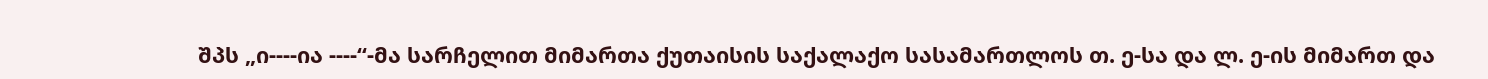შპს „ი----ია ----“-მა სარჩელით მიმართა ქუთაისის საქალაქო სასამართლოს თ. ე-სა და ლ. ე-ის მიმართ და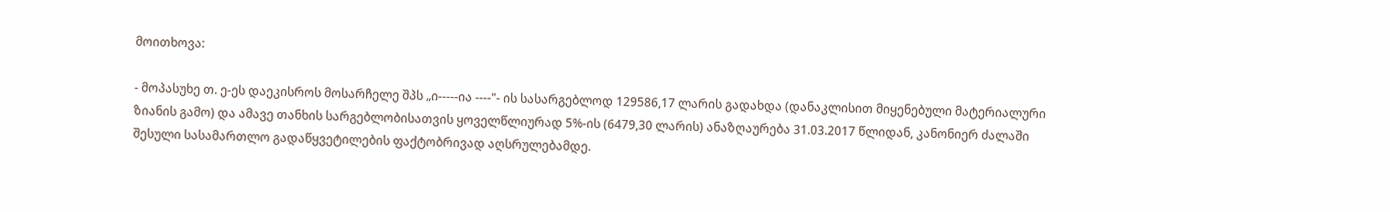მოითხოვა:

- მოპასუხე თ. ე-ეს დაეკისროს მოსარჩელე შპს „ი-----ია ----"- ის სასარგებლოდ 129586,17 ლარის გადახდა (დანაკლისით მიყენებული მატერიალური ზიანის გამო) და ამავე თანხის სარგებლობისათვის ყოველწლიურად 5%-ის (6479,30 ლარის) ანაზღაურება 31.03.2017 წლიდან, კანონიერ ძალაში შესული სასამართლო გადაწყვეტილების ფაქტობრივად აღსრულებამდე.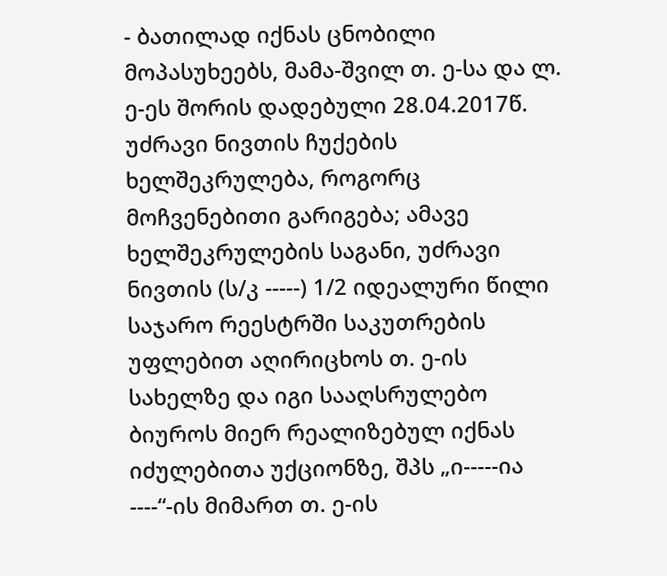- ბათილად იქნას ცნობილი მოპასუხეებს, მამა-შვილ თ. ე-სა და ლ. ე-ეს შორის დადებული 28.04.2017წ. უძრავი ნივთის ჩუქების ხელშეკრულება, როგორც მოჩვენებითი გარიგება; ამავე ხელშეკრულების საგანი, უძრავი ნივთის (ს/კ -----) 1/2 იდეალური წილი საჯარო რეესტრში საკუთრების უფლებით აღირიცხოს თ. ე-ის სახელზე და იგი სააღსრულებო ბიუროს მიერ რეალიზებულ იქნას იძულებითა უქციონზე, შპს „ი-----ია ----“-ის მიმართ თ. ე-ის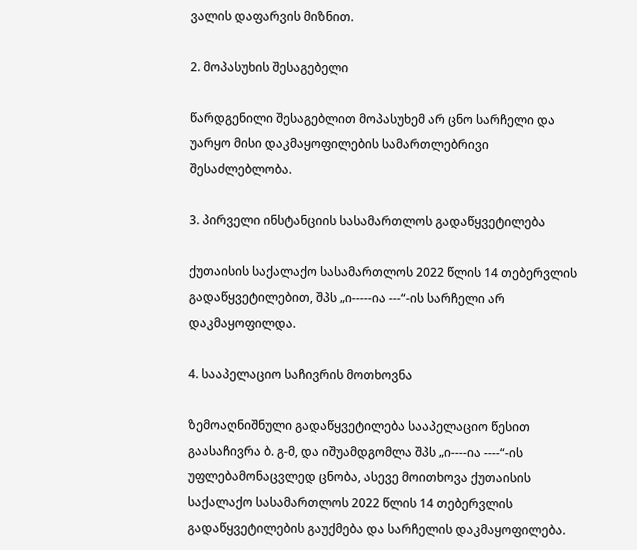ვალის დაფარვის მიზნით.

2. მოპასუხის შესაგებელი

წარდგენილი შესაგებლით მოპასუხემ არ ცნო სარჩელი და უარყო მისი დაკმაყოფილების სამართლებრივი შესაძლებლობა.

3. პირველი ინსტანციის სასამართლოს გადაწყვეტილება

ქუთაისის საქალაქო სასამართლოს 2022 წლის 14 თებერვლის გადაწყვეტილებით, შპს „ი-----ია ---“-ის სარჩელი არ დაკმაყოფილდა.

4. სააპელაციო საჩივრის მოთხოვნა

ზემოაღნიშნული გადაწყვეტილება სააპელაციო წესით გაასაჩივრა ბ. გ-მ, და იშუამდგომლა შპს „ი----ია ----“-ის უფლებამონაცვლედ ცნობა, ასევე მოითხოვა ქუთაისის საქალაქო სასამართლოს 2022 წლის 14 თებერვლის გადაწყვეტილების გაუქმება და სარჩელის დაკმაყოფილება.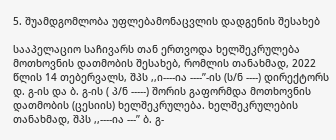5. შუამდგომლობა უფლებამონაცვლის დადგენის შესახებ

სააპელაციო საჩივარს თან ერთვოდა ხელშეკრულება მოთხოვნის დათმობის შესახებ, რომლის თანახმად, 2022 წლის 14 თებერვალს, შპს ,,ი----ია ----’’-ის (ს/ნ ----) დირექტორს დ. გ-ის და ბ. გ-ის ( პ/ნ -----) შორის გაფორმდა მოთხოვნის დათმობის (ცესიის) ხელშეკრულება. ხელშეკრულების თანახმად, შპს ,,----ია ---’’ ბ. გ-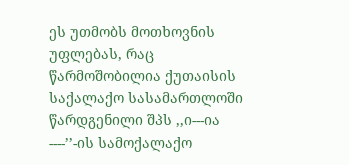ეს უთმობს მოთხოვნის უფლებას, რაც წარმოშობილია ქუთაისის საქალაქო სასამართლოში წარდგენილი შპს ,,ი---ია ----’’-ის სამოქალაქო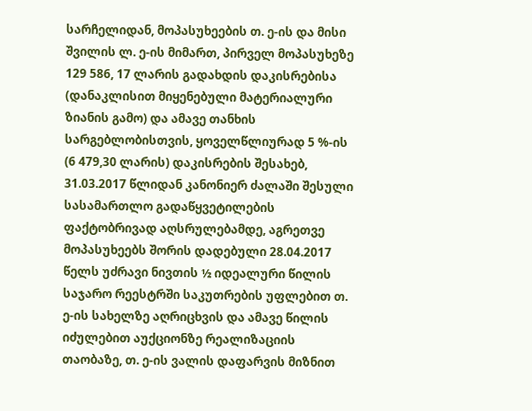სარჩელიდან, მოპასუხეების თ. ე-ის და მისი შვილის ლ. ე-ის მიმართ, პირველ მოპასუხეზე 129 586, 17 ლარის გადახდის დაკისრებისა (დანაკლისით მიყენებული მატერიალური ზიანის გამო) და ამავე თანხის სარგებლობისთვის, ყოველწლიურად 5 %-ის (6 479,30 ლარის) დაკისრების შესახებ, 31.03.2017 წლიდან კანონიერ ძალაში შესული სასამართლო გადაწყვეტილების ფაქტობრივად აღსრულებამდე, აგრეთვე მოპასუხეებს შორის დადებული 28.04.2017 წელს უძრავი ნივთის ½ იდეალური წილის საჯარო რეესტრში საკუთრების უფლებით თ. ე-ის სახელზე აღრიცხვის და ამავე წილის იძულებით აუქციონზე რეალიზაციის თაობაზე, თ. ე-ის ვალის დაფარვის მიზნით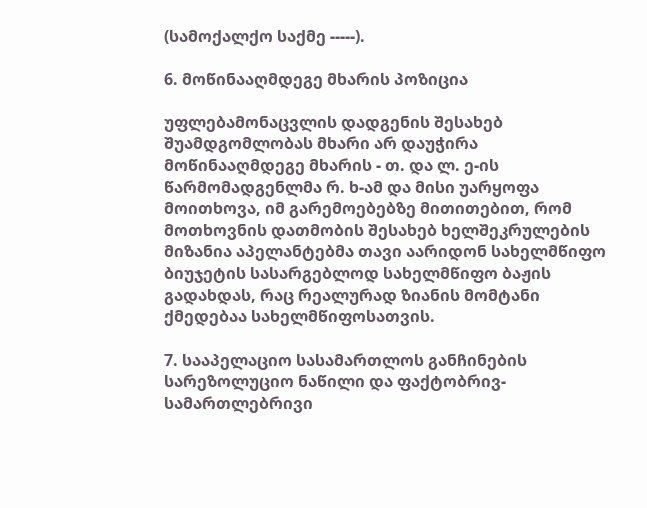(სამოქალქო საქმე -----).

6. მოწინააღმდეგე მხარის პოზიცია

უფლებამონაცვლის დადგენის შესახებ შუამდგომლობას მხარი არ დაუჭირა მოწინააღმდეგე მხარის - თ. და ლ. ე-ის წარმომადგენლმა რ. ხ-ამ და მისი უარყოფა მოითხოვა, იმ გარემოებებზე მითითებით, რომ მოთხოვნის დათმობის შესახებ ხელშეკრულების მიზანია აპელანტებმა თავი აარიდონ სახელმწიფო ბიუჯეტის სასარგებლოდ სახელმწიფო ბაჟის გადახდას, რაც რეალურად ზიანის მომტანი ქმედებაა სახელმწიფოსათვის.

7. სააპელაციო სასამართლოს განჩინების სარეზოლუციო ნაწილი და ფაქტობრივ-სამართლებრივი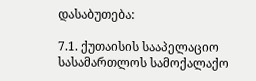დასაბუთება:

7.1. ქუთაისის სააპელაციო სასამართლოს სამოქალაქო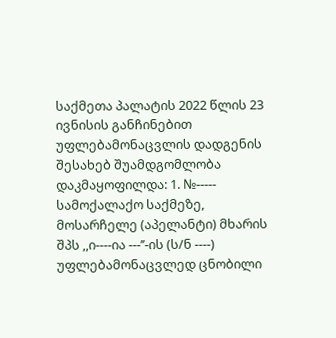საქმეთა პალატის 2022 წლის 23 ივნისის განჩინებით უფლებამონაცვლის დადგენის შესახებ შუამდგომლობა დაკმაყოფილდა: 1. №----- სამოქალაქო საქმეზე, მოსარჩელე (აპელანტი) მხარის შპს ,,ი----ია ---’’-ის (ს/ნ ----) უფლებამონაცვლედ ცნობილი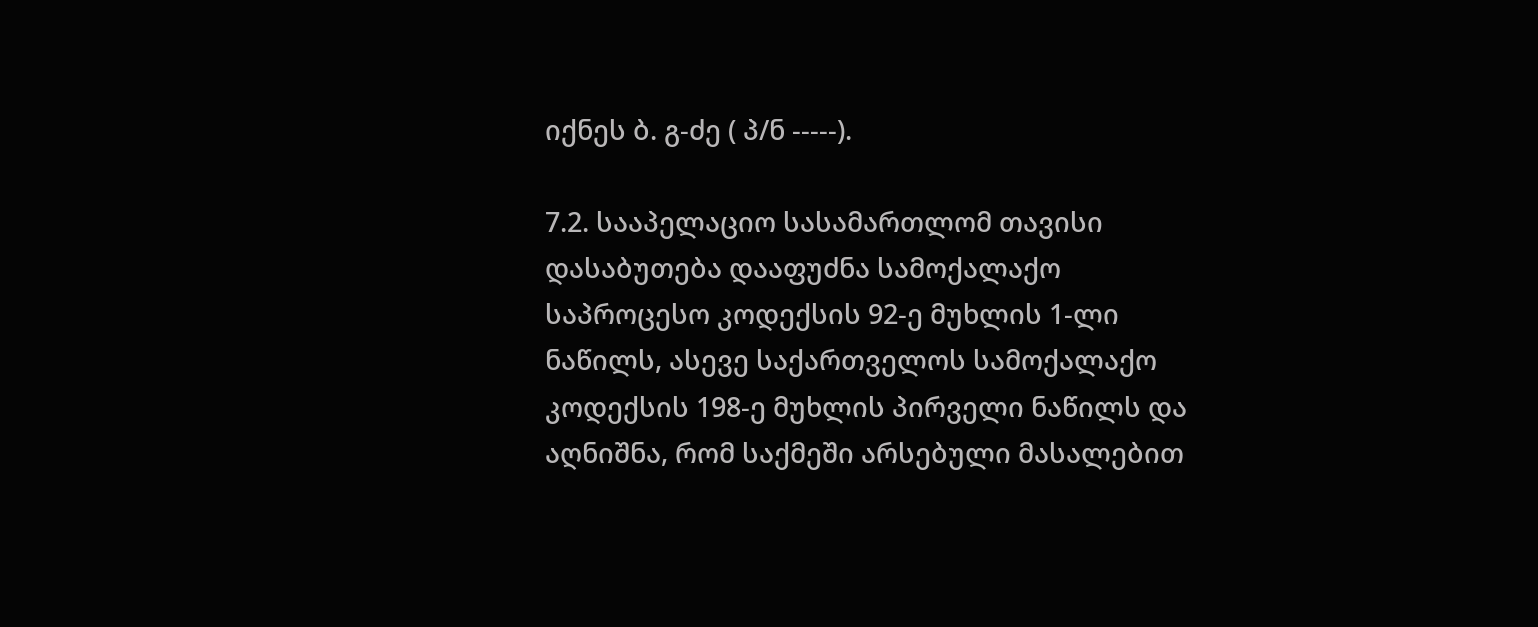იქნეს ბ. გ-ძე ( პ/ნ -----).

7.2. სააპელაციო სასამართლომ თავისი დასაბუთება დააფუძნა სამოქალაქო საპროცესო კოდექსის 92-ე მუხლის 1-ლი ნაწილს, ასევე საქართველოს სამოქალაქო კოდექსის 198-ე მუხლის პირველი ნაწილს და აღნიშნა, რომ საქმეში არსებული მასალებით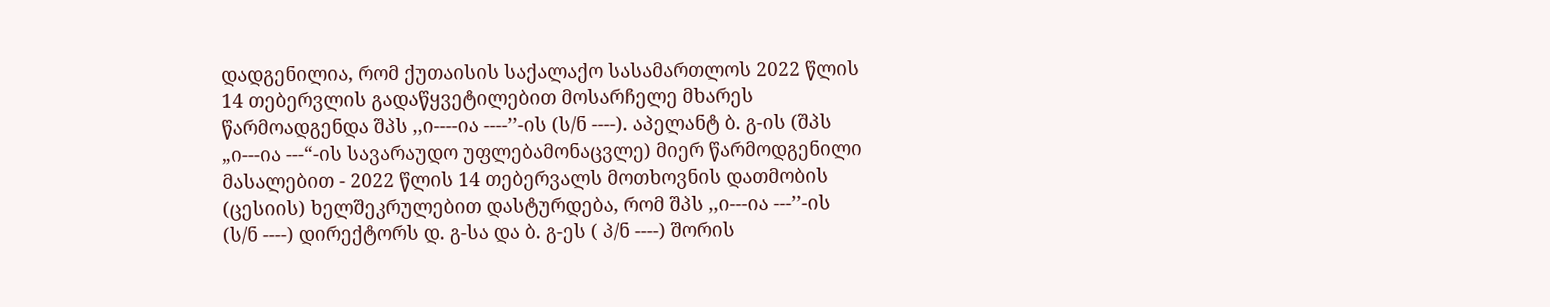დადგენილია, რომ ქუთაისის საქალაქო სასამართლოს 2022 წლის 14 თებერვლის გადაწყვეტილებით მოსარჩელე მხარეს წარმოადგენდა შპს ,,ი----ია ----’’-ის (ს/ნ ----). აპელანტ ბ. გ-ის (შპს „ი---ია ---“-ის სავარაუდო უფლებამონაცვლე) მიერ წარმოდგენილი მასალებით - 2022 წლის 14 თებერვალს მოთხოვნის დათმობის (ცესიის) ხელშეკრულებით დასტურდება, რომ შპს ,,ი---ია ---’’-ის (ს/ნ ----) დირექტორს დ. გ-სა და ბ. გ-ეს ( პ/ნ ----) შორის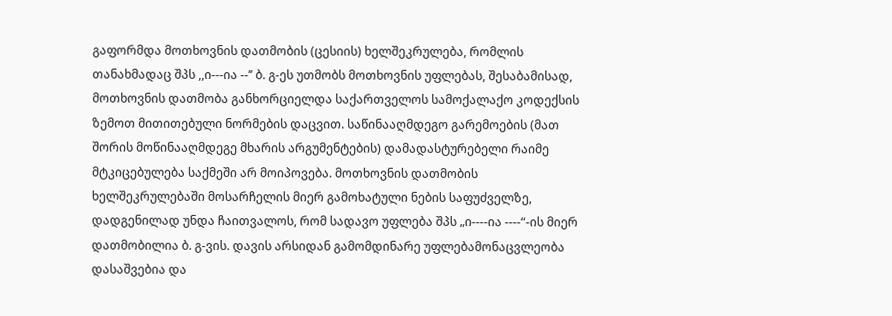გაფორმდა მოთხოვნის დათმობის (ცესიის) ხელშეკრულება, რომლის თანახმადაც შპს ,,ი---ია --’’ ბ. გ-ეს უთმობს მოთხოვნის უფლებას, შესაბამისად, მოთხოვნის დათმობა განხორციელდა საქართველოს სამოქალაქო კოდექსის ზემოთ მითითებული ნორმების დაცვით. საწინააღმდეგო გარემოების (მათ შორის მოწინააღმდეგე მხარის არგუმენტების) დამადასტურებელი რაიმე მტკიცებულება საქმეში არ მოიპოვება. მოთხოვნის დათმობის ხელშეკრულებაში მოსარჩელის მიერ გამოხატული ნების საფუძველზე, დადგენილად უნდა ჩაითვალოს, რომ სადავო უფლება შპს „ი----ია ----“-ის მიერ დათმობილია ბ. გ-ვის. დავის არსიდან გამომდინარე უფლებამონაცვლეობა დასაშვებია და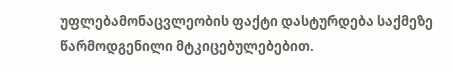უფლებამონაცვლეობის ფაქტი დასტურდება საქმეზე წარმოდგენილი მტკიცებულებებით.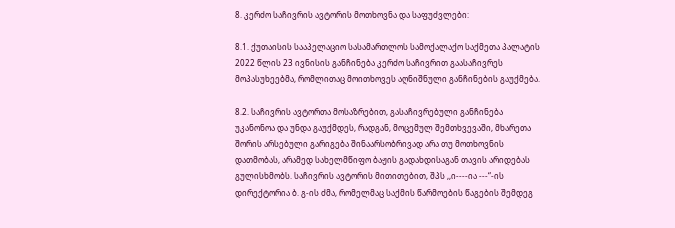8. კერძო საჩივრის ავტორის მოთხოვნა და საფუძვლები:

8.1. ქუთაისის სააპელაციო სასამართლოს სამოქალაქო საქმეთა პალატის 2022 წლის 23 ივნისის განჩინება კერძო საჩივრით გაასაჩივრეს მოპასუხეებმა, რომლითაც მოითხოვეს აღნიშნული განჩინების გაუქმება.

8.2. საჩივრის ავტორთა მოსაზრებით, გასაჩივრებული განჩინება უკანონოა და უნდა გაუქმდეს, რადგან, მოცემულ შემთხვევაში, მხარეთა შორის არსებული გარიგება შინაარსობრივად არა თუ მოთხოვნის დათმობას, არამედ სახელმწიფო ბაჟის გადახდისაგან თავის არიდებას გულისხმობს. საჩივრის ავტორის მითითებით, შპს ,,ი----ია ---“-ის დირექტორია ბ. გ-ის ძმა, რომელმაც საქმის წარმოების წაგების შემდეგ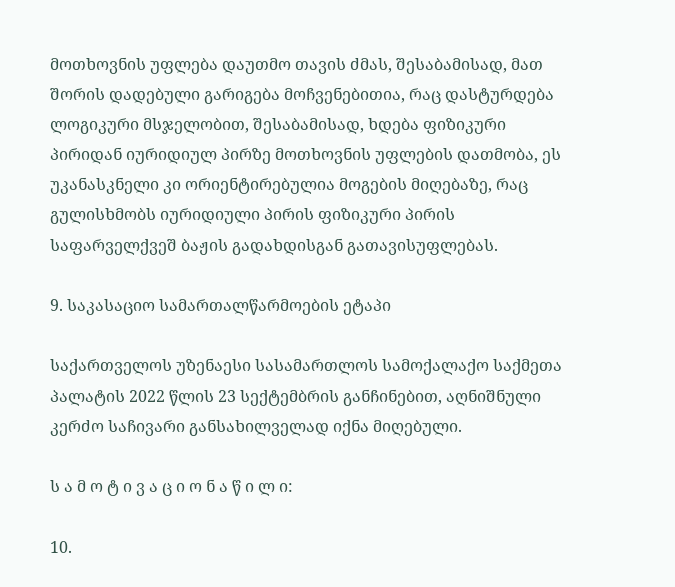მოთხოვნის უფლება დაუთმო თავის ძმას, შესაბამისად, მათ შორის დადებული გარიგება მოჩვენებითია, რაც დასტურდება ლოგიკური მსჯელობით, შესაბამისად, ხდება ფიზიკური პირიდან იურიდიულ პირზე მოთხოვნის უფლების დათმობა, ეს უკანასკნელი კი ორიენტირებულია მოგების მიღებაზე, რაც გულისხმობს იურიდიული პირის ფიზიკური პირის საფარველქვეშ ბაჟის გადახდისგან გათავისუფლებას.

9. საკასაციო სამართალწარმოების ეტაპი

საქართველოს უზენაესი სასამართლოს სამოქალაქო საქმეთა პალატის 2022 წლის 23 სექტემბრის განჩინებით, აღნიშნული კერძო საჩივარი განსახილველად იქნა მიღებული.

ს ა მ ო ტ ი ვ ა ც ი ო ნ ა წ ი ლ ი:

10.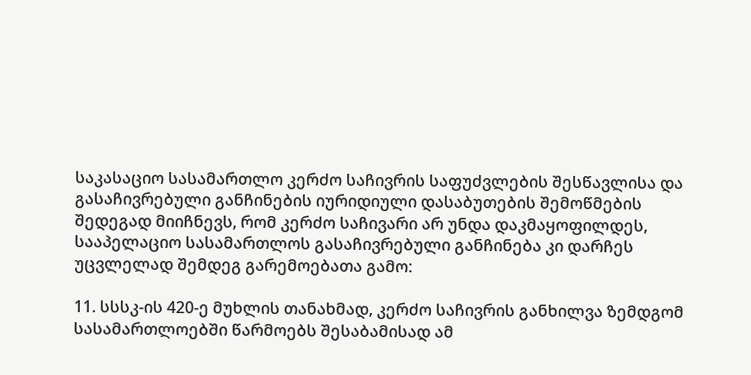საკასაციო სასამართლო კერძო საჩივრის საფუძვლების შესწავლისა და გასაჩივრებული განჩინების იურიდიული დასაბუთების შემოწმების შედეგად მიიჩნევს, რომ კერძო საჩივარი არ უნდა დაკმაყოფილდეს, სააპელაციო სასამართლოს გასაჩივრებული განჩინება კი დარჩეს უცვლელად შემდეგ გარემოებათა გამო:

11. სსსკ-ის 420-ე მუხლის თანახმად, კერძო საჩივრის განხილვა ზემდგომ სასამართლოებში წარმოებს შესაბამისად ამ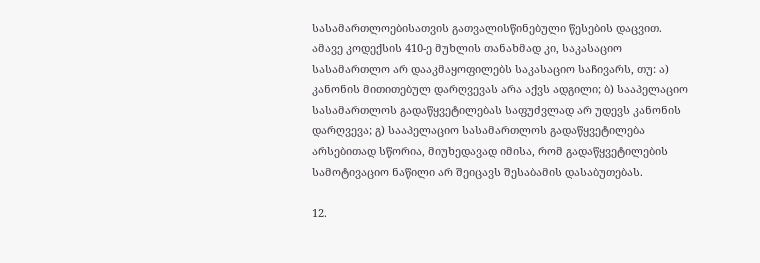სასამართლოებისათვის გათვალისწინებული წესების დაცვით. ამავე კოდექსის 410-ე მუხლის თანახმად კი, საკასაციო სასამართლო არ დააკმაყოფილებს საკასაციო საჩივარს, თუ: ა) კანონის მითითებულ დარღვევას არა აქვს ადგილი; ბ) სააპელაციო სასამართლოს გადაწყვეტილებას საფუძვლად არ უდევს კანონის დარღვევა; გ) სააპელაციო სასამართლოს გადაწყვეტილება არსებითად სწორია, მიუხედავად იმისა, რომ გადაწყვეტილების სამოტივაციო ნაწილი არ შეიცავს შესაბამის დასაბუთებას.

12.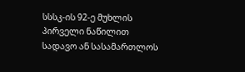სსსკ-ის 92-ე მუხლის პირველი ნაწილით სადავო ან სასამართლოს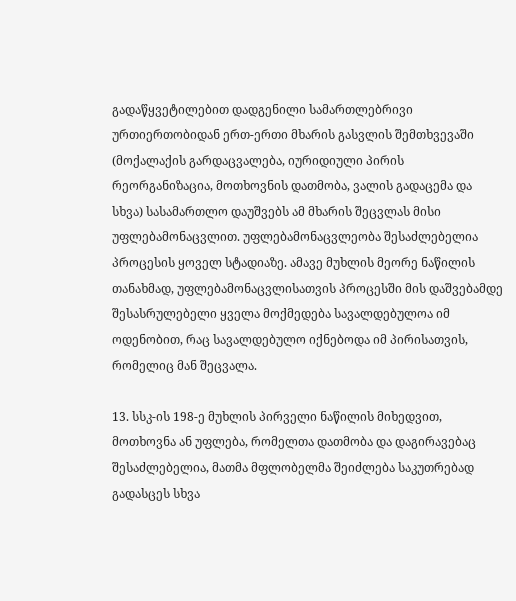გადაწყვეტილებით დადგენილი სამართლებრივი ურთიერთობიდან ერთ-ერთი მხარის გასვლის შემთხვევაში (მოქალაქის გარდაცვალება, იურიდიული პირის რეორგანიზაცია, მოთხოვნის დათმობა, ვალის გადაცემა და სხვა) სასამართლო დაუშვებს ამ მხარის შეცვლას მისი უფლებამონაცვლით. უფლებამონაცვლეობა შესაძლებელია პროცესის ყოველ სტადიაზე. ამავე მუხლის მეორე ნაწილის თანახმად, უფლებამონაცვლისათვის პროცესში მის დაშვებამდე შესასრულებელი ყველა მოქმედება სავალდებულოა იმ ოდენობით, რაც სავალდებულო იქნებოდა იმ პირისათვის, რომელიც მან შეცვალა.

13. სსკ-ის 198-ე მუხლის პირველი ნაწილის მიხედვით, მოთხოვნა ან უფლება, რომელთა დათმობა და დაგირავებაც შესაძლებელია, მათმა მფლობელმა შეიძლება საკუთრებად გადასცეს სხვა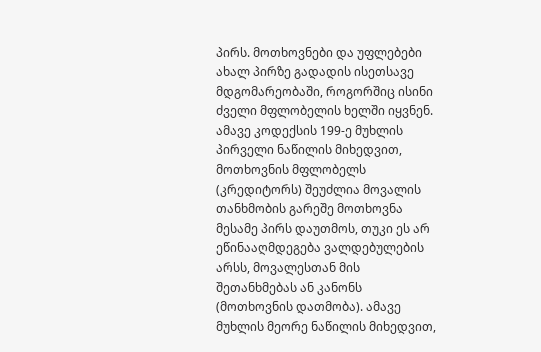პირს. მოთხოვნები და უფლებები ახალ პირზე გადადის ისეთსავე მდგომარეობაში, როგორშიც ისინი ძველი მფლობელის ხელში იყვნენ. ამავე კოდექსის 199-ე მუხლის პირველი ნაწილის მიხედვით, მოთხოვნის მფლობელს (კრედიტორს) შეუძლია მოვალის თანხმობის გარეშე მოთხოვნა მესამე პირს დაუთმოს, თუკი ეს არ ეწინააღმდეგება ვალდებულების არსს, მოვალესთან მის შეთანხმებას ან კანონს (მოთხოვნის დათმობა). ამავე მუხლის მეორე ნაწილის მიხედვით,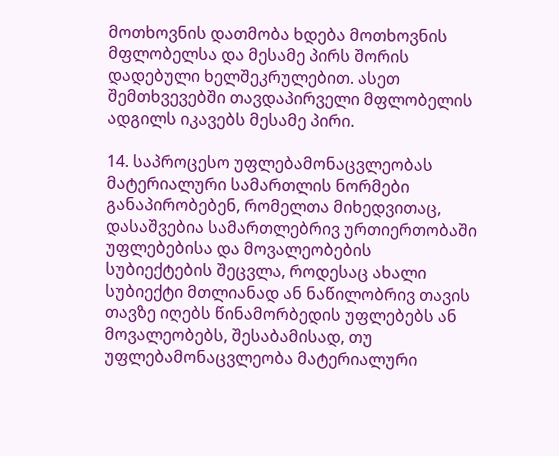მოთხოვნის დათმობა ხდება მოთხოვნის მფლობელსა და მესამე პირს შორის დადებული ხელშეკრულებით. ასეთ შემთხვევებში თავდაპირველი მფლობელის ადგილს იკავებს მესამე პირი.

14. საპროცესო უფლებამონაცვლეობას მატერიალური სამართლის ნორმები განაპირობებენ, რომელთა მიხედვითაც, დასაშვებია სამართლებრივ ურთიერთობაში უფლებებისა და მოვალეობების სუბიექტების შეცვლა, როდესაც ახალი სუბიექტი მთლიანად ან ნაწილობრივ თავის თავზე იღებს წინამორბედის უფლებებს ან მოვალეობებს, შესაბამისად, თუ უფლებამონაცვლეობა მატერიალური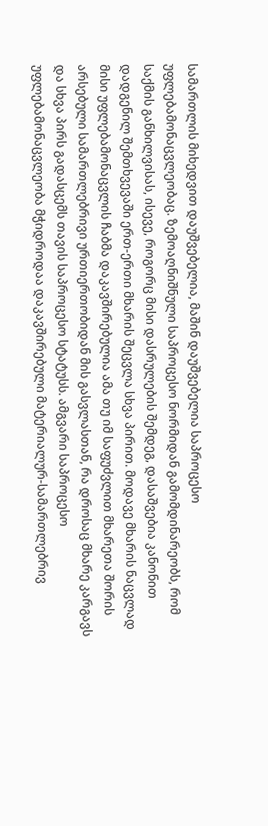სამართლის მიხედვით დაუშვებელია, მაშინ დაუშვებელია საპროცესო უფლებამონაცვლეობაც. ზემოაღნიშნული საპროცესო ნორმიდან გამომდინარეობს, რომ საქმის განხილვისას, ისევე, როგორც მისი დასრულების შემდეგ, დასაშვებია კანონით დადგენილ შემთხვევაში ერთ-ერთი მხარის შეცვლა სხვა პირით. მოდავე მხარის ნაცვლად მისი უფლებამონაცვლის ჩაბმა დაკავშირებულია ამა თუ იმ საფუძვლით მხარეთა შორის არსებული სამართლებრივი ურთიერთობიდან მის გასვლასთან, რა დროსაც მხარე კარგავს და სხვა პირს გადასცემს თავის საპროცესო სტატუსს. ამგვარი საპროცესო უფლებამონაცვლეობა მჭიდროდაა დაკავშირებული მატერიალურ-სამართლებრივ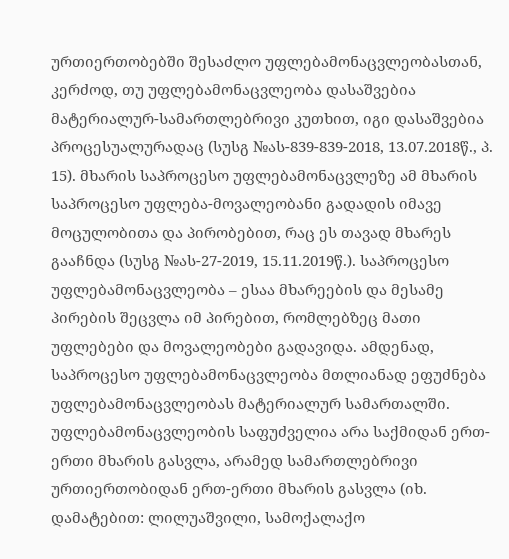ურთიერთობებში შესაძლო უფლებამონაცვლეობასთან, კერძოდ, თუ უფლებამონაცვლეობა დასაშვებია მატერიალურ-სამართლებრივი კუთხით, იგი დასაშვებია პროცესუალურადაც (სუსგ №ას-839-839-2018, 13.07.2018წ., პ. 15). მხარის საპროცესო უფლებამონაცვლეზე ამ მხარის საპროცესო უფლება-მოვალეობანი გადადის იმავე მოცულობითა და პირობებით, რაც ეს თავად მხარეს გააჩნდა (სუსგ №ას-27-2019, 15.11.2019წ.). საპროცესო უფლებამონაცვლეობა – ესაა მხარეების და მესამე პირების შეცვლა იმ პირებით, რომლებზეც მათი უფლებები და მოვალეობები გადავიდა. ამდენად, საპროცესო უფლებამონაცვლეობა მთლიანად ეფუძნება უფლებამონაცვლეობას მატერიალურ სამართალში. უფლებამონაცვლეობის საფუძველია არა საქმიდან ერთ-ერთი მხარის გასვლა, არამედ სამართლებრივი ურთიერთობიდან ერთ-ერთი მხარის გასვლა (იხ. დამატებით: ლილუაშვილი, სამოქალაქო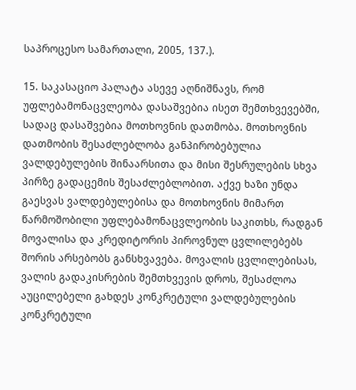საპროცესო სამართალი, 2005, 137.).

15. საკასაციო პალატა ასევე აღნიშნავს, რომ უფლებამონაცვლეობა დასაშვებია ისეთ შემთხვევებში, სადაც დასაშვებია მოთხოვნის დათმობა. მოთხოვნის დათმობის შესაძლებლობა განპირობებულია ვალდებულების შინაარსითა და მისი შესრულების სხვა პირზე გადაცემის შესაძლებლობით. აქვე ხაზი უნდა გაესვას ვალდებულებისა და მოთხოვნის მიმართ წარმოშობილი უფლებამონაცვლეობის საკითხს, რადგან მოვალისა და კრედიტორის პიროვნულ ცვლილებებს შორის არსებობს განსხვავება. მოვალის ცვლილებისას, ვალის გადაკისრების შემთხვევის დროს, შესაძლოა აუცილებელი გახდეს კონკრეტული ვალდებულების კონკრეტული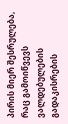პირის მიერ შესრულება, რაც გამოიწვევს ვალდებულების გადაკისრების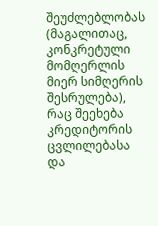შეუძლებლობას (მაგალითაც, კონკრეტული მომღერლის მიერ სიმღერის შესრულება), რაც შეეხება კრედიტორის ცვლილებასა და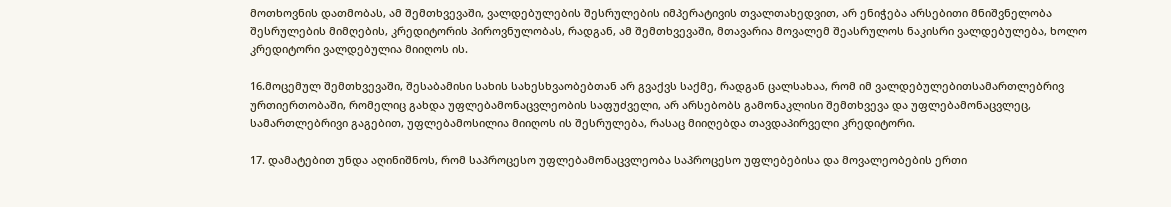მოთხოვნის დათმობას, ამ შემთხვევაში, ვალდებულების შესრულების იმპერატივის თვალთახედვით, არ ენიჭება არსებითი მნიშვნელობა შესრულების მიმღების, კრედიტორის პიროვნულობას, რადგან, ამ შემთხვევაში, მთავარია მოვალემ შეასრულოს ნაკისრი ვალდებულება, ხოლო კრედიტორი ვალდებულია მიიღოს ის.

16.მოცემულ შემთხვევაში, შესაბამისი სახის სახესხვაობებთან არ გვაქვს საქმე, რადგან ცალსახაა, რომ იმ ვალდებულებითსამართლებრივ ურთიერთობაში, რომელიც გახდა უფლებამონაცვლეობის საფუძველი, არ არსებობს გამონაკლისი შემთხვევა და უფლებამონაცვლეც, სამართლებრივი გაგებით, უფლებამოსილია მიიღოს ის შესრულება, რასაც მიიღებდა თავდაპირველი კრედიტორი.

17. დამატებით უნდა აღინიშნოს, რომ საპროცესო უფლებამონაცვლეობა საპროცესო უფლებებისა და მოვალეობების ერთი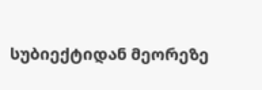სუბიექტიდან მეორეზე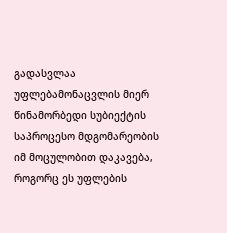გადასვლაა უფლებამონაცვლის მიერ წინამორბედი სუბიექტის საპროცესო მდგომარეობის იმ მოცულობით დაკავება, როგორც ეს უფლების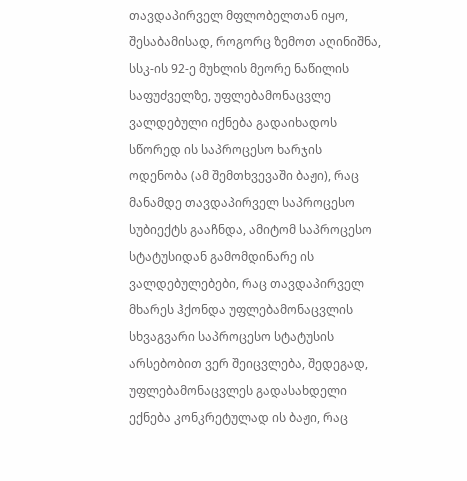თავდაპირველ მფლობელთან იყო, შესაბამისად, როგორც ზემოთ აღინიშნა, სსკ-ის 92-ე მუხლის მეორე ნაწილის საფუძველზე, უფლებამონაცვლე ვალდებული იქნება გადაიხადოს სწორედ ის საპროცესო ხარჯის ოდენობა (ამ შემთხვევაში ბაჟი), რაც მანამდე თავდაპირველ საპროცესო სუბიექტს გააჩნდა, ამიტომ საპროცესო სტატუსიდან გამომდინარე ის ვალდებულებები, რაც თავდაპირველ მხარეს ჰქონდა უფლებამონაცვლის სხვაგვარი საპროცესო სტატუსის არსებობით ვერ შეიცვლება, შედეგად, უფლებამონაცვლეს გადასახდელი ექნება კონკრეტულად ის ბაჟი, რაც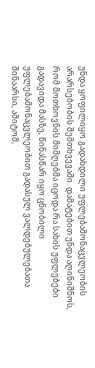უნდა ყოფილიყო გადახდილი უფლებამონაცვლეობის არარსებობის შემთხვევაში. დამატებით უნდა აღინიშნოს, რომ მოთხოვნის მიმღებმა იცოდა რა სახის უფლებები გადავიდა მასზე, წინასწარ იყო ცნობილი უფლებამონაცვლეობით გადასულ ვალდებულებათა შინაარსი, ამიტომ,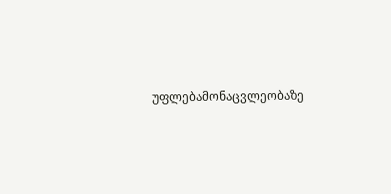უფლებამონაცვლეობაზე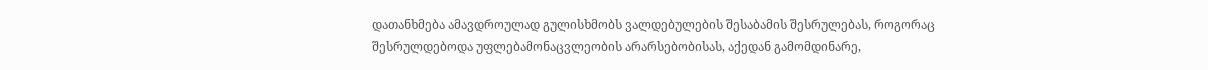დათანხმება ამავდროულად გულისხმობს ვალდებულების შესაბამის შესრულებას, როგორაც შესრულდებოდა უფლებამონაცვლეობის არარსებობისას, აქედან გამომდინარე,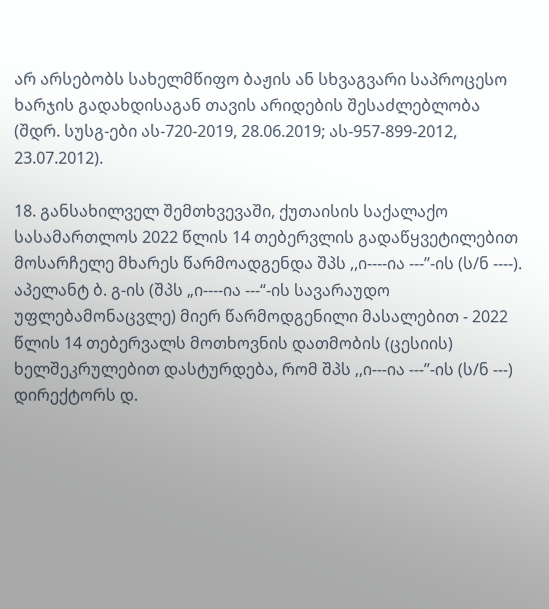არ არსებობს სახელმწიფო ბაჟის ან სხვაგვარი საპროცესო ხარჯის გადახდისაგან თავის არიდების შესაძლებლობა (შდრ. სუსგ-ები ას-720-2019, 28.06.2019; ას-957-899-2012, 23.07.2012).

18. განსახილველ შემთხვევაში, ქუთაისის საქალაქო სასამართლოს 2022 წლის 14 თებერვლის გადაწყვეტილებით მოსარჩელე მხარეს წარმოადგენდა შპს ,,ი----ია ---’’-ის (ს/ნ ----). აპელანტ ბ. გ-ის (შპს „ი----ია ---“-ის სავარაუდო უფლებამონაცვლე) მიერ წარმოდგენილი მასალებით - 2022 წლის 14 თებერვალს მოთხოვნის დათმობის (ცესიის) ხელშეკრულებით დასტურდება, რომ შპს ,,ი---ია ---’’-ის (ს/ნ ---) დირექტორს დ.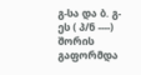გ-სა და ბ. გ-ეს ( პ/ნ ----) შორის გაფორმდა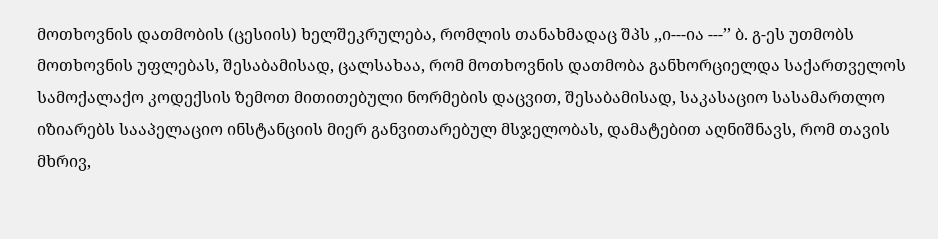მოთხოვნის დათმობის (ცესიის) ხელშეკრულება, რომლის თანახმადაც შპს ,,ი---ია ---’’ ბ. გ-ეს უთმობს მოთხოვნის უფლებას, შესაბამისად, ცალსახაა, რომ მოთხოვნის დათმობა განხორციელდა საქართველოს სამოქალაქო კოდექსის ზემოთ მითითებული ნორმების დაცვით, შესაბამისად, საკასაციო სასამართლო იზიარებს სააპელაციო ინსტანციის მიერ განვითარებულ მსჯელობას, დამატებით აღნიშნავს, რომ თავის მხრივ,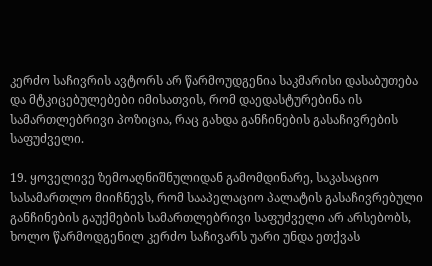კერძო საჩივრის ავტორს არ წარმოუდგენია საკმარისი დასაბუთება და მტკიცებულებები იმისათვის, რომ დაედასტურებინა ის სამართლებრივი პოზიცია, რაც გახდა განჩინების გასაჩივრების საფუძველი.

19. ყოველივე ზემოაღნიშნულიდან გამომდინარე, საკასაციო სასამართლო მიიჩნევს, რომ სააპელაციო პალატის გასაჩივრებული განჩინების გაუქმების სამართლებრივი საფუძველი არ არსებობს, ხოლო წარმოდგენილ კერძო საჩივარს უარი უნდა ეთქვას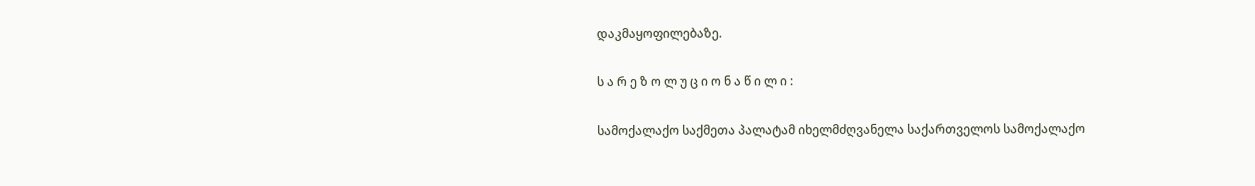დაკმაყოფილებაზე.

ს ა რ ე ზ ო ლ უ ც ი ო ნ ა წ ი ლ ი :

სამოქალაქო საქმეთა პალატამ იხელმძღვანელა საქართველოს სამოქალაქო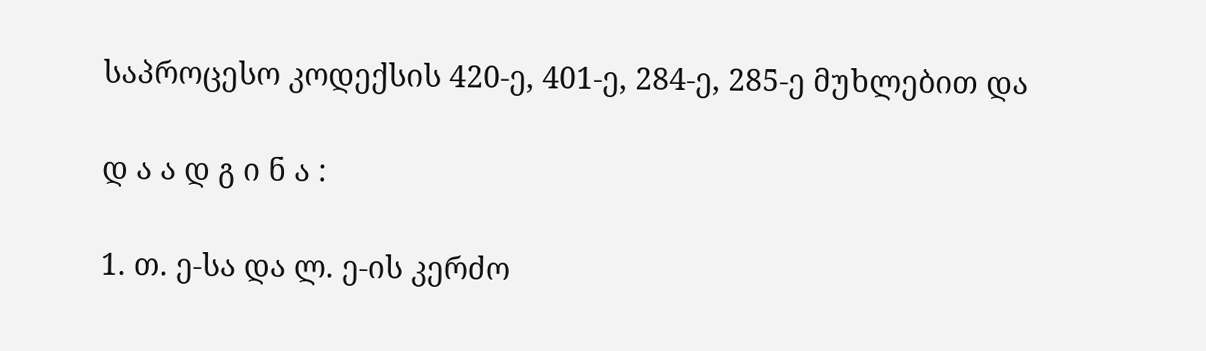საპროცესო კოდექსის 420-ე, 401-ე, 284-ე, 285-ე მუხლებით და

დ ა ა დ გ ი ნ ა :

1. თ. ე-სა და ლ. ე-ის კერძო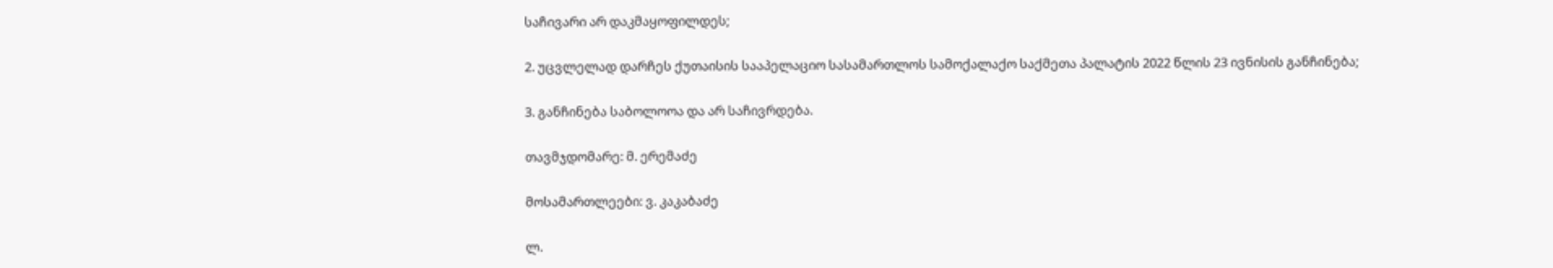საჩივარი არ დაკმაყოფილდეს;

2. უცვლელად დარჩეს ქუთაისის სააპელაციო სასამართლოს სამოქალაქო საქმეთა პალატის 2022 წლის 23 ივნისის განჩინება;

3. განჩინება საბოლოოა და არ საჩივრდება.

თავმჯდომარე: მ. ერემაძე

მოსამართლეები: ვ. კაკაბაძე

ლ.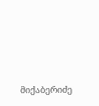მიქაბერიძე